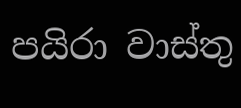පයිරා වාස්තු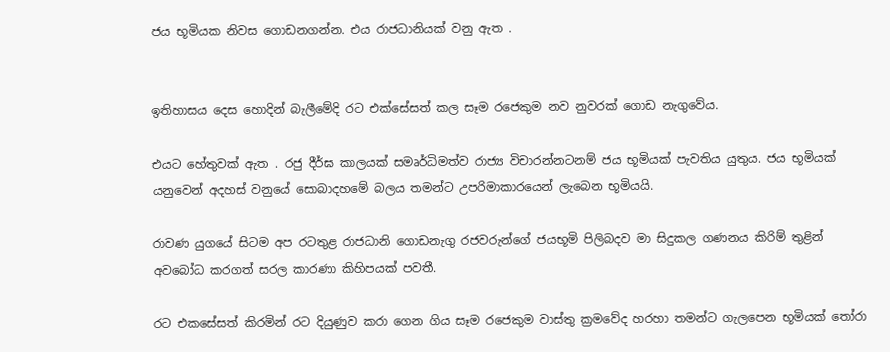ජය භූමියක නිවස ගොඩනගන්න. එය රාජධානියක් වනු ඇත .


ඉතිහාසය දෙස හොදින් බැලීමේදි රට එක්සේසත් කල සෑම රජෙකුම නව නුවරක් ගොඩ නැගුවේය.

එයට හේතුවක් ඇත . රජු දීර්ඝ කාලයක් සමෘර්ධිමත්ව රාජ්‍ය විචාරන්නටනම් ජය භූමියක් පැවතිය යුතුය. ජය භූමියක් යනුවෙන් අදහස් වනුයේ සොබාදහමේ බලය තමන්ට උපරිමාකාරයෙන් ලැබෙන භූමියයි.

රාවණ යුගයේ සිටම අප රටතුළ රාජධානි ගොඩනැගු රජවරුන්ගේ ජයභූමි පිලිබදව මා සිදුකල ගණනය කිරිම් තුළින් අවබෝධ කරගත් සරල කාරණා කිහිපයක් පවතී.

රට එකසේසත් කිරමින් රට දියුණුව කරා ගෙන ගිය සෑම රජෙකුම වාස්තු ක්‍රමවේද හරහා තමන්ට ගැලපෙන භූමියක් තෝරා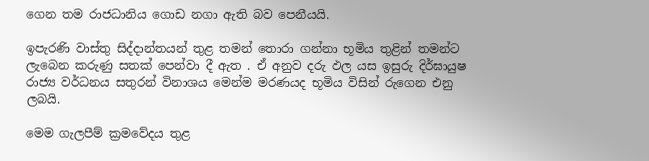ගෙන තම රාජධානිය ගොඩ නගා ඇති බව පෙනීයයි.

ඉපැරණි වාස්තු සිද්දාන්තයන් තුළ තමන් තොරා ගන්නා භූමිය තුළින් තමන්ට ලැබෙන කරුණු සතක් පෙන්වා දී ඇත . ඒ අනුව දරු ඵල යස ඉසුරු දිර්ඝායුෂ රාජ්‍ය වර්ධනය සතුරන් විනාශය මෙන්ම මරණයද භූමිය විසින් රුගෙන එනු ලබයි.

මෙම ගැලපීම් ක්‍රමවේදය තුළ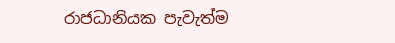රාජධානියක පැවැත්ම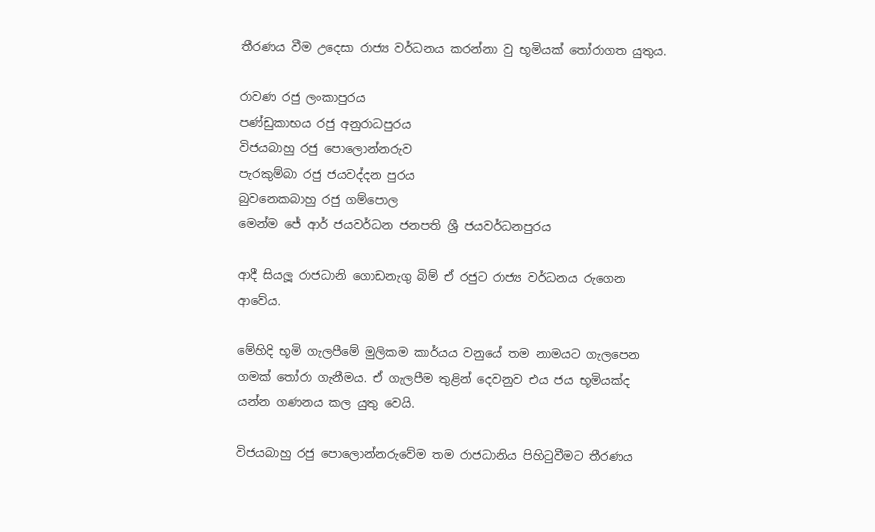තීරණය වීම උදෙසා රාජ්‍ය වර්ධනය කරන්නා වු භූමියක් තෝරාගත යුතුය.

රාවණ රජු ලංකාපුරය
පණ්ඩුකාභය රජු අනුරාධපුරය
විජයබාහු රජු පොලොන්නරුව
පැරකුම්බා රජු ජයවද්දන පුරය
බුවනෙකබාහු රජු ගම්පොල
මෙන්ම ජේ ආර් ජයවර්ධන ජනපති ශ්‍රී ජයවර්ධනපුරය

ආදී සියලූ රාජධානි ගොඩනැගු බිම් ඒ රජුට රාජ්‍ය වර්ධනය රුගෙන ආවේය.

මේහිදි භූමි ගැලපීමේ මුලිකම කාර්යය වනුයේ තම නාමයට ගැලපෙන ගමක් තෝරා ගැනීමය. ඒ ගැලපීම තුළින් දෙවනුව එය ජය භූමියක්ද යන්න ගණනය කල යුතු වෙයි.

විජයබාහු රජු පොලොන්නරුවේම තම රාජධානිය පිහිටුවීමට තීරණය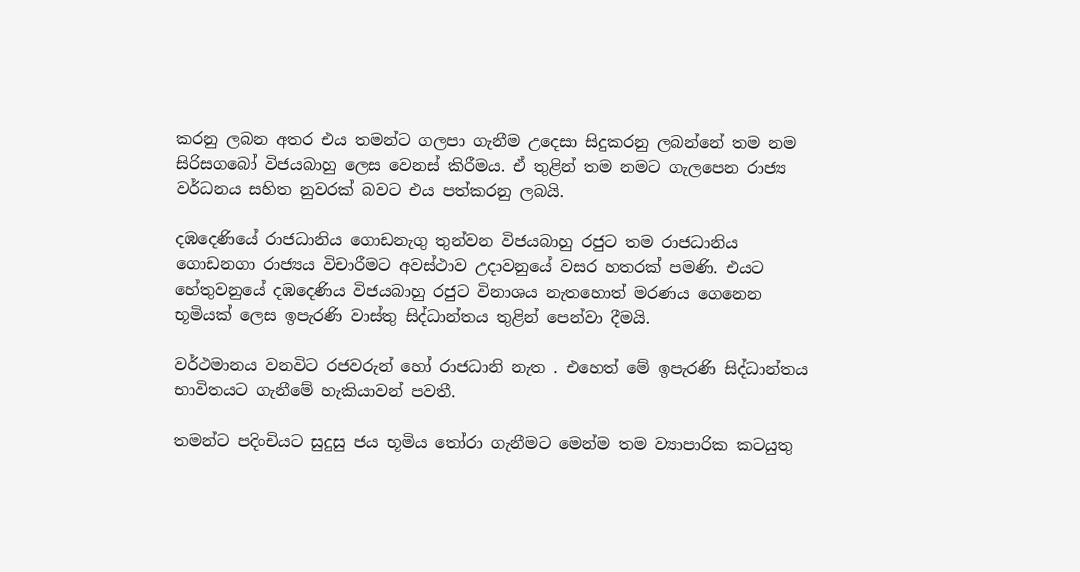කරනු ලබන අතර එය තමන්ට ගලපා ගැනීම උදෙසා සිදුකරනු ලබන්නේ තම නම සිරිසගබෝ විජයබාහු ලෙස වෙනස් කිරීමය. ඒ තුළින් තම නමට ගැලපෙන රාජ්‍ය වර්ධනය සහිත නුවරක් බවට එය පත්කරනු ලබයි.

දඹදෙණියේ රාජධානිය ගොඩනැගු තුන්වන විජයබාහු රජුට තම රාජධානිය ගොඩනගා රාජ්‍යය විචාරීමට අවස්ථාව උදාවනුයේ වසර හතරක් පමණි. එයට හේතුවනුයේ දඹදෙණිය විජයබාහු රජුට විනාශය නැතහොත් මරණය ගෙනෙන භූමියක් ලෙස ඉපැරණි වාස්තු සිද්ධාන්තය තුළින් පෙන්වා දීමයි.

වර්ථමානය වනවිට රජවරුන් හෝ රාජධානි නැත . එහෙත් මේ ඉපැරණි සිද්ධාන්තය භාවිතයට ගැනීමේ හැකියාවන් පවතී.

තමන්ට පදිංචියට සුදුසු ජය භූමිය තෝරා ගැනීමට මෙන්ම තම ව්‍යාපාරික කටයුතු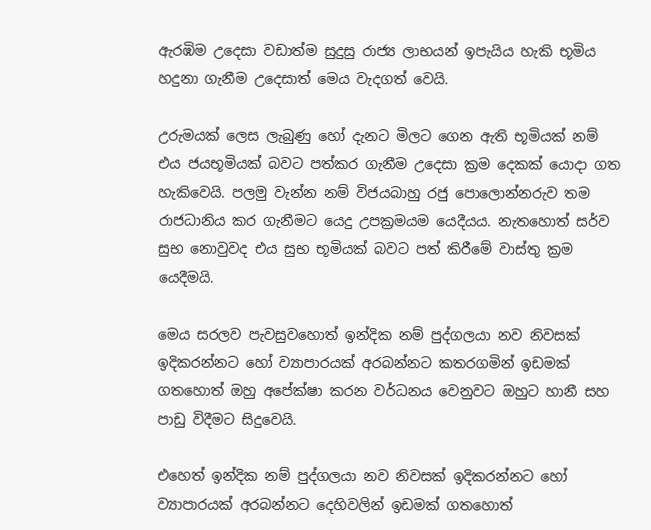ඇරඹිම උදෙසා වඩාත්ම සුදුසු රාජ්‍ය ලාභයන් ඉපැයිය හැකි භූමිය හදුනා ගැනීම උදෙසාත් මෙය වැදගත් වෙයි.

උරුමයක් ලෙස ලැබුණු හෝ දැනට මිලට ගෙන ඇති භූමියක් නම් එය ජයභූමියක් බවට පත්කර ගැනීම උදෙසා ක්‍රම දෙකක් යොදා ගත හැකිවෙයි. පලමු වැන්න නම් විජයබාහු රජු පොලොන්නරුව තම රාජධානිය කර ගැනීමට යෙදු උපක්‍රමයම යෙදීයය. නැතහොත් සර්ව සුභ නොවුවද එය සුභ භූමියක් බවට පත් කිරීමේ වාස්තු ක්‍රම යෙදීමයි.

මෙය සරලව පැවසුවහොත් ඉන්දික නම් පුද්ගලයා නව නිවසක් ඉදිකරන්නට හෝ ව්‍යාපාරයක් අරබන්නට කතරගමින් ඉඩමක් ගතහොත් ඔහු අපේක්ෂා කරන වර්ධනය වෙනුවට ඔහුට හානී සහ පාඩු විදීමට සිදුවෙයි.

එහෙත් ඉන්දික නම් පුද්ගලයා නව නිවසක් ඉදිකරන්නට හෝ ව්‍යාපාරයක් අරබන්නට දෙහිවලින් ඉඩමක් ගතහොත්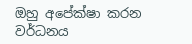ඔහු අපේක්ෂා කරන වර්ධනය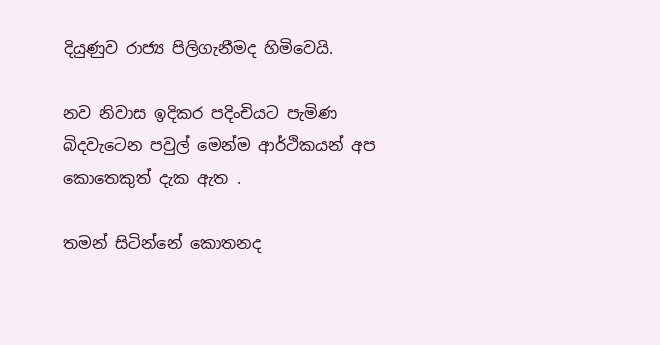දියුණුව රාජ්‍ය පිලිගැනීමද හිමිවෙයි.

නව නිවාස ඉදිකර පදිංචියට පැමිණ බිදවැටෙන පවුල් මෙන්ම ආර්ථිකයන් අප කොතෙකුත් දැක ඇත .

තමන් සිටින්නේ කොතනද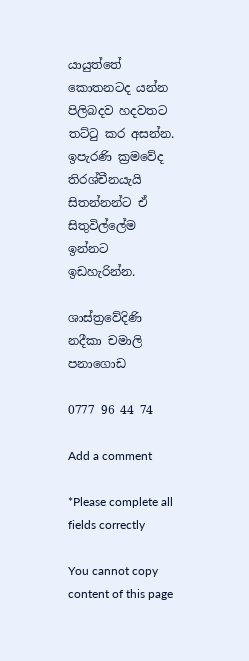යායුත්තේ කොතනටද යන්න පිලිබදව හදවතට තට්ටු කර අසන්න. ඉපැරණි ක්‍රමවේද තිරශ්චීනයැයි සිතන්නන්ට ඒ සිතුවිල්ලේම ඉන්නට ඉඩහැරින්න.

ශාස්ත්‍රවේදිණි
නදීකා චමාලි පනාගොඩ

0777 96 44 74

Add a comment

*Please complete all fields correctly

You cannot copy content of this page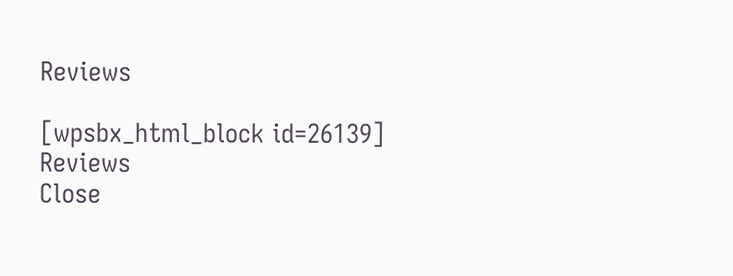Reviews

[wpsbx_html_block id=26139]
Reviews
Close